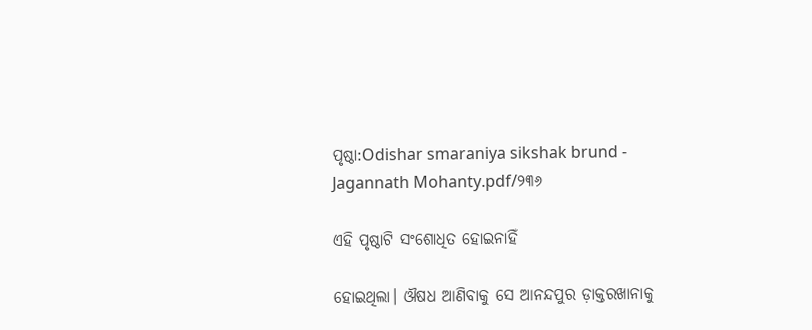ପୃଷ୍ଠା:Odishar smaraniya sikshak brund - Jagannath Mohanty.pdf/୨୩୬

ଏହି ପୃଷ୍ଠାଟି ସଂଶୋଧିତ ହୋଇନାହିଁ

ହୋଇଥିଲା। ଔଷଧ ଆଣିବାକୁ ସେ ଆନନ୍ଦପୁର ଡ଼ାକ୍ତରଖାନାକୁ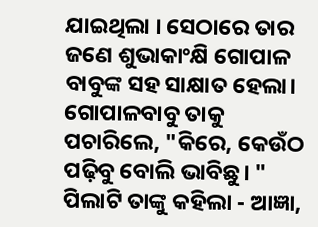ଯାଇଥିଲା । ସେଠାରେ ତାର ଜଣେ ଶୁଭାକାଂକ୍ଷି ଗୋପାଳ ବାବୁଙ୍କ ସହ ସାକ୍ଷାତ ହେଲା। ଗୋପାଳବାବୁ ତାକୁ ପଚାରିଲେ, "କିରେ, କେଉଁଠ ପଢ଼ିବୁ ବୋଲି ଭାବିଛୁ। " ପିଲାଟି ତାଙ୍କୁ କହିଲା - ଆଜ୍ଞା,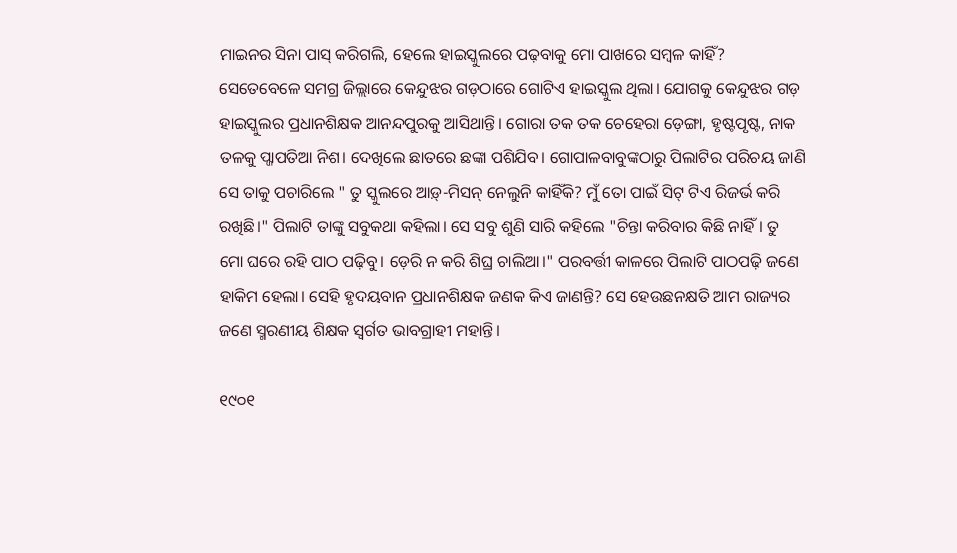ମାଇନର ସିନା ପାସ୍ କରିଗଲି, ହେଲେ ହାଇସ୍କୁଲରେ ପଢ଼ବାକୁ ମୋ ପାଖରେ ସମ୍ବଳ କାହିଁ? ସେତେବେଳେ ସମଗ୍ର ଜିଲ୍ଲାରେ କେନ୍ଦୁଝର ଗଡ଼ଠାରେ ଗୋଟିଏ ହାଇସ୍କୁଲ ଥିଲା। ଯୋଗକୁ କେନ୍ଦୁଝର ଗଡ଼ ହାଇସ୍କୁଲର ପ୍ରଧାନଶିକ୍ଷକ ଆନନ୍ଦପୁରକୁ ଆସିଥାନ୍ତି। ଗୋରା ତକ ତକ ଚେହେରା ଡ଼େଙ୍ଗା, ହୃଷ୍ଟପୃଷ୍ଟ, ନାକ ତଳକୁ ପ୍ଜାପତିଆ ନିଶ। ଦେଖିଲେ ଛାତରେ ଛଙ୍କା ପଶିଯିବ। ଗୋପାଳବାବୁଙ୍କଠାରୁ ପିଲାଟିର ପରିଚୟ ଜାଣି ସେ ତାକୁ ପଚାରିଲେ " ତୁ ସ୍କୁଲରେ ଆଡ଼୍-ମିସନ୍ ନେଲୁନି କାହିଁକି? ମୁଁ ତୋ ପାଇଁ ସିଟ୍ ଟିଏ ରିଜର୍ଭ କରି ରଖିଛି।" ପିଲାଟି ତାଙ୍କୁ ସବୁକଥା କହିଲା। ସେ ସବୁ ଶୁଣି ସାରି କହିଲେ "ଚିନ୍ତା କରିବାର କିଛି ନାହିଁ। ତୁ ମୋ ଘରେ ରହି ପାଠ ପଢ଼ିବୁ। ଡ଼େରି ନ କରି ଶିଘ୍ର ଚାଲିଆ।" ପରବର୍ତ୍ତୀ କାଳରେ ପିଲାଟି ପାଠପଢ଼ି ଜଣେ ହାକିମ ହେଲା। ସେହି ହୃଦୟବାନ ପ୍ରଧାନଶିକ୍ଷକ ଜଣକ କିଏ ଜାଣନ୍ତି? ସେ ହେଉଛନକ୍ଷତି ଆମ ରାଜ୍ୟର ଜଣେ ସ୍ମରଣୀୟ ଶିକ୍ଷକ ସ୍ୱର୍ଗତ ଭାବଗ୍ରାହୀ ମହାନ୍ତି।

୧୯୦୧